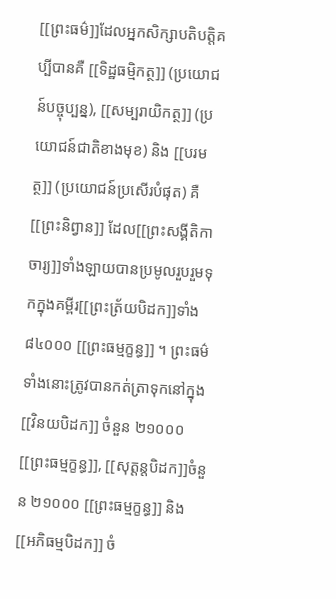[[ព្រះធម៌]]ដែលអ្នកសិក្សាបតិបត្តិគប្បីបានគឺ [[ទិដ្ឋធម្មិកត្ថ]] (ប្រយោជន៍បច្ចុប្បន្ន), [[សម្បរាយិកត្ថ]] (ប្រយោជន៍ជាតិខាងមុខ) និង [[បរមត្ថ]] (ប្រយោជន៍ប្រសើរបំផុត) គឺ[[ព្រះនិព្វាន]] ដែល[[ព្រះសង្គីតិកាចារ្យ]]ទាំងឡាយបានប្រមូលរួបរួមទុកក្នុងគម្ពីរ[[ព្រះត្រ័យបិដក]]ទាំង ៨៤០០០ [[ព្រះធម្មក្ខន្ធ]] ។ ព្រះធម៌ទាំងនោះត្រូវបានកត់ត្រាទុកនៅក្នុង [[វិនយបិដក]] ចំនួន ២១០០០ [[ព្រះធម្មក្ខន្ធ]], [[សុត្តន្តបិដក]]ចំនួន ២១០០០ [[ព្រះធម្មក្ខន្ធ]] និង [[អភិធម្មបិដក]] ចំ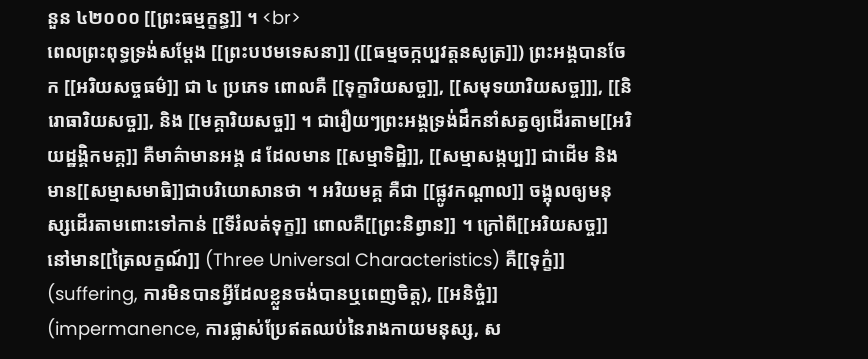នួន ៤២០០០ [[ព្រះធម្មក្ខន្ធ]] ។ <br>
ពេលព្រះពុទ្ធទ្រង់សម្តែង [[ព្រះបឋមទេសនា]] ([[ធម្មចក្កប្បវត្តនសូត្រ]]) ព្រះអង្គបានចែក [[អរិយសច្ចធម៌]] ជា ៤ ប្រភេទ ពោលគឺ [[ទុក្ខារិយសច្ច]], [[សមុទយារិយសច្ច]]], [[និរោធារិយសច្ច]], និង [[មគ្គារិយសច្ច]] ។ ជារឿយៗព្រះអង្គទ្រង់ដឹកនាំសត្វឲ្យដើរតាម[[អរិយដ្ឋង្គិកមគ្គ]] គឺមាគ៌ាមានអង្គ ៨ ដែលមាន [[សម្មាទិដ្ឋិ]], [[សម្មាសង្កប្ប]] ជាដើម និងមាន[[សម្មាសមាធិ]]ជាបរិយោសានថា ។ អរិយមគ្គ គឺជា [[ផ្លូវកណ្តាល]] ចង្អុលឲ្យមនុស្សដើរតាមពោះទៅកាន់ [[ទីរំលត់ទុក្ខ]] ពោលគឺ[[ព្រះនិព្វាន]] ។ ក្រៅពី[[អរិយសច្ច]] នៅមាន[[ត្រៃលក្ខណ៍]] (Three Universal Characteristics) គឺ[[ទុក្ខំ]] (suffering, ការមិនបានអ្វីដែលខ្លួនចង់បានឬពេញចិត្ត), [[អនិច្ចំ]] (impermanence, ការផ្លាស់ប្រែឥតឈប់នៃរាងកាយមនុស្ស, ស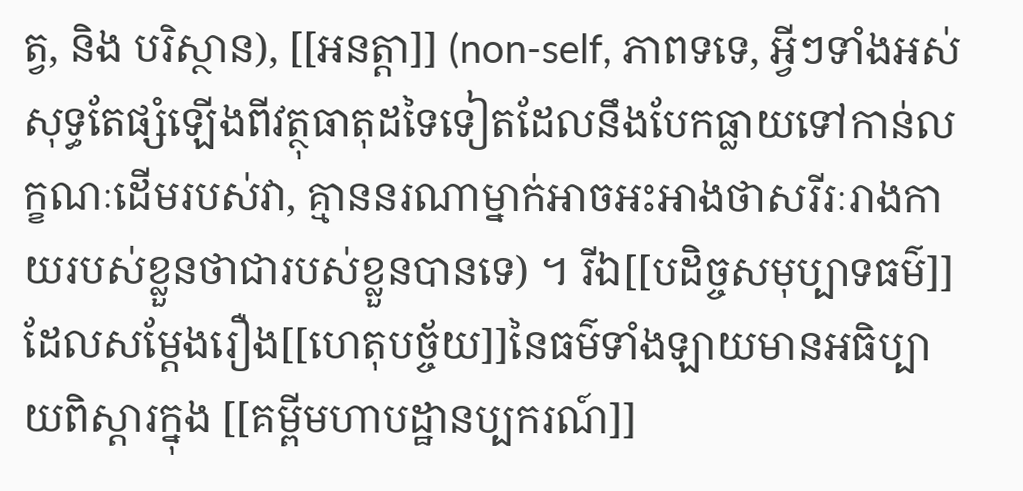ត្វ, និង បរិស្ថាន), [[អនត្តា]] (non-self, ភាពទទេ, អ្វីៗទាំងអស់សុទ្ធតែផ្សំឡើងពីវត្ថុធាតុដទៃទៀតដែលនឹងបែកធ្លាយទៅកាន់លក្ខណៈដើមរបស់វា, គ្មាននរណាម្នាក់អាចអះអាងថាសរីរៈរាងកាយរបស់ខ្លួនថាជារបស់ខ្លួនបានទេ) ។ រីឯ[[បដិច្ចសមុប្បាទធម៌]]ដែលសម្តែងរឿង[[ហេតុបច្ច័យ]]នៃធម៌ទាំងឡាយមានអធិប្បាយពិស្តារក្នុង [[គម្ពីមហាបដ្ឋានប្បករណ៍]]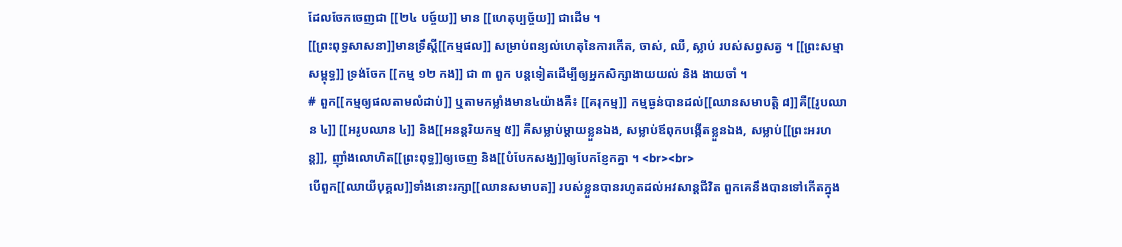ដែលចែកចេញជា [[២៤ បច្ច៍យ]] មាន [[ហេតុប្បច្ច័យ]] ជាដើម ។
[[ព្រះពុទ្ធសាសនា]]មានទ្រឹស្តី[[កម្មផល]] សម្រាប់ពន្យល់ហេតុនៃការកើត, ចាស់, ឈឺ, ស្លាប់ របស់សព្វសត្វ ។ [[ព្រះសម្មាសម្ពុទ្ធ]] ទ្រង់ចែក [[កម្ម ១២ កង]] ជា ៣ ពួក បន្តទៀតដើម្បីឲ្យអ្នកសិក្សាងាយយល់ និង ងាយចាំ ។
# ពួក[[កម្មឲ្យផលតាមលំដាប់]] ឬតាមកម្លាំងមាន៤យ៉ាងគឺ៖ [[គរុកម្ម]] កម្មធ្ងន់បានដល់[[ឈានសមាបត្តិ ៨]]គឺ[[រូបឈាន ៤]] [[អរូបឈាន ៤]] និង[[អនន្តរិយកម្ម ៥]] គឺសម្លាប់ម្តាយខ្លួនឯង, សម្លាប់ឪពុកបង្កើតខ្លួនឯង, សម្លាប់[[ព្រះអរហន្ត]], ញ៉ាំងលោហិត[[ព្រះពុទ្ធ]]ឲ្យចេញ និង[[បំបែកសង្ឃ]]ឲ្យបែកខ្ញែកគ្នា ។ <br><br>
បើពួក[[ឈាយីបុគ្គល]]ទាំងនោះរក្សា[[ឈានសមាបត]] របស់ខ្លួនបានរហូតដល់អវសាន្តជីវិត ពួកគេនឹងបានទៅកើតក្នុង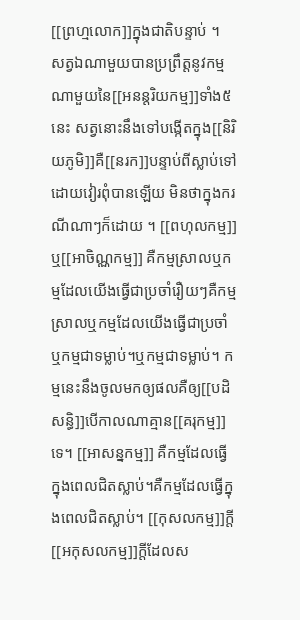[[ព្រហ្មលោក]]ក្នុងជាតិបន្ទាប់ ។ សត្វឯណាមួយបានប្រព្រឹត្តនូវកម្មណាមួយនៃ[[អនន្តរិយកម្ម]]ទាំង៥នេះ សត្វនោះនឹងទៅបង្កើតក្នុង[[និរិយភូមិ]]គឺ[[នរក]]បន្ទាប់ពីស្លាប់ទៅដោយវៀរពុំបានឡើយ មិនថាក្នុងករណីណាៗក៏ដោយ ។ [[ពហុលកម្ម]] ឬ[[អាចិណ្ណកម្ម]] គឺកម្មស្រាលឬកម្មដែលយើងធ្វើជាប្រចាំរឿយៗគឺកម្មស្រាលឬកម្មដែលយើងធ្វើជាប្រចាំ ឬកម្មជាទម្លាប់។ឬកម្មជាទម្លាប់។ កម្មនេះនឹងចូលមកឲ្យផលគឺឲ្យ[[បដិសន្ធិ]]បើកាលណាគ្មាន[[គរុកម្ម]]ទេ។ [[អាសន្នកម្ម]] គឺកម្មដែលធ្វើក្នុងពេលជិតស្លាប់។គឺកម្មដែលធ្វើក្នុងពេលជិតស្លាប់។ [[កុសលកម្ម]]ក្តី [[អកុសលកម្ម]]ក្តីដែលស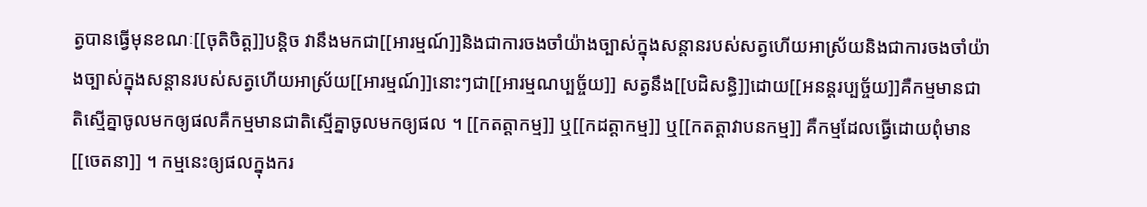ត្វបានធ្វើមុនខណៈ[[ចុតិចិត្ត]]បន្តិច វានឹងមកជា[[អារម្មណ៍]]និងជាការចងចាំយ៉ាងច្បាស់ក្នុងសន្តានរបស់សត្វហើយអាស្រ័យនិងជាការចងចាំយ៉ាងច្បាស់ក្នុងសន្តានរបស់សត្វហើយអាស្រ័យ[[អារម្មណ៍]]នោះៗជា[[អារម្មណប្បច្ច័យ]] សត្វនឹង[[បដិសន្ធិ]]ដោយ[[អនន្តរប្បច្ច័យ]]គឺកម្មមានជាតិស្មើគ្នាចូលមកឲ្យផលគឺកម្មមានជាតិស្មើគ្នាចូលមកឲ្យផល ។ [[កតត្តាកម្ម]] ឬ[[កដត្តាកម្ម]] ឬ[[កតត្តាវាបនកម្ម]] គឺកម្មដែលធ្វើដោយពុំមាន[[ចេតនា]] ។ កម្មនេះឲ្យផលក្នុងករ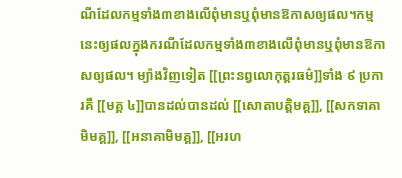ណីដែលកម្មទាំង៣ខាងលើពុំមានឬពុំមានឱកាសឲ្យផល។កម្មនេះឲ្យផលក្នុងករណីដែលកម្មទាំង៣ខាងលើពុំមានឬពុំមានឱកាសឲ្យផល។ ម្យ៉ាងវិញទៀត [[ព្រះនព្វលោកុត្តរធម៌]]ទាំង ៩ ប្រការគឺ [[មគ្គ ៤]]បានដល់បានដល់ [[សោតាបត្តិមគ្គ]], [[សកទាគាមិមគ្គ]], [[អនាគាមិមគ្គ]], [[អរហ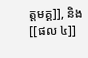ត្តមគ្គ]], និង [[ផល ៤]]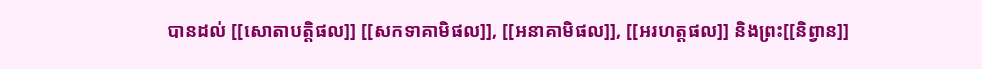បានដល់ [[សោតាបត្តិផល]] [[សកទាគាមិផល]], [[អនាគាមិផល]], [[អរហត្តផល]] និងព្រះ[[និព្វាន]]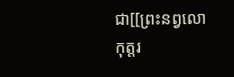ជា[[ព្រះនព្វលោកុត្តរ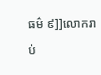ធម៌ ៩]]លោករាប់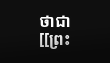ថាជា[[ព្រះ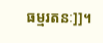ធម្មរតនៈ]]។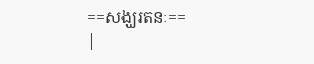==សង្ឃរតនៈ==
|